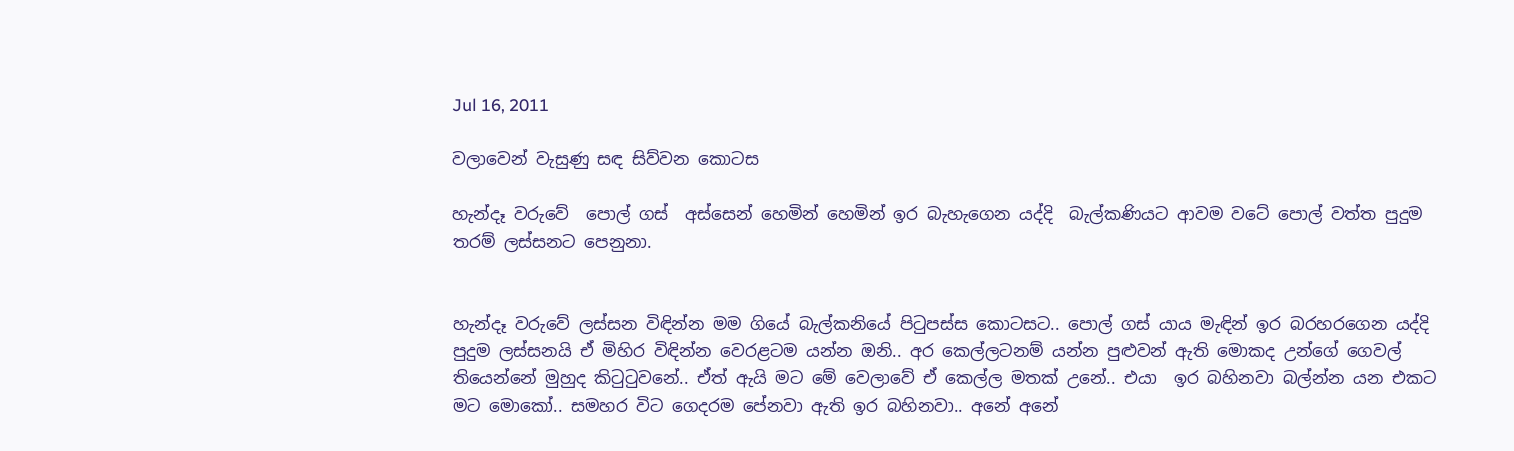Jul 16, 2011

වලාවෙන් වැසුණු සඳ සිව්වන කොටස

හැන්දෑ වරුවේ  පොල් ගස්  අස්සෙන් හෙමින් හෙමින් ඉර බැහැගෙන යද්දි  බැල්කණියට ආවම වටේ පොල් වත්ත පුදුම තරම් ලස්සනට පෙනුනා.


හැන්දෑ වරුවේ ලස්සන විඳින්න මම ගියේ බැල්කනියේ පිටුපස්ස කොටසට.. පොල් ගස් යාය මැඳින් ඉර බරහරගෙන යද්දි පුදුම ලස්සනයි ඒ මිහිර විඳින්න වෙරළටම යන්න ඔනි.. අර කෙල්ලටනම් යන්න පුළුවන් ඇති මොකද උන්ගේ ගෙවල් තියෙන්නේ මුහුද කිටුටුවනේ.. ඒත් ඇයි මට මේ වෙලාවේ ඒ කෙල්ල මතක් උනේ.. එයා  ඉර බහිනවා බල්න්න යන එකට මට මොකෝ.. සමහර විට ගෙදරම පේනවා ඇති ඉර බහිනවා.. අනේ අනේ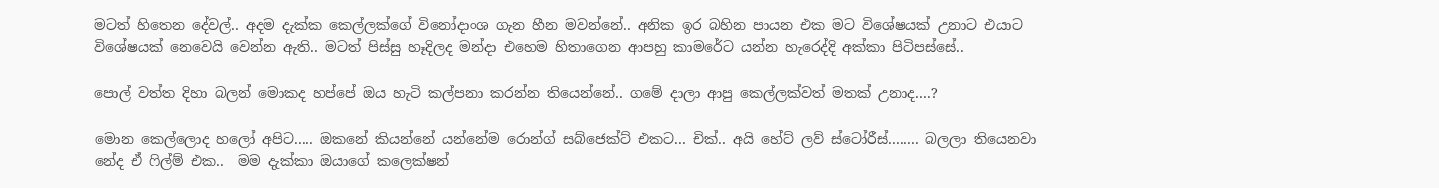මටත් හිතෙන දේවල්.. අදම දැක්ක කෙල්ලක්ගේ විනෝදාංශ ගැන හීන මවන්නේ.. අනික ඉර බහින පායන එක මට විශේෂයක් උනාට එයාට විශේෂයක් නෙවෙයි වෙන්න ඇති.. මටත් පිස්සු හෑදිලද මන්දා එහෙම හිතාගෙන ආපහු කාමරේට යන්න හැරෙද්දි අක්කා පිටිපස්සේ..

පොල් වත්ත දිහා බලන් මොකද හප්පේ ඔය හැටි කල්පනා කරන්න තියෙන්නේ.. ගමේ දාලා ආපු කෙල්ලක්වත් මතක් උනාද....?

මොන කෙල්ලොද හලෝ අපිට..... ඔකනේ කියන්නේ යන්නේම රොන්ග් සබ්ජෙක්ට් එකට... චික්.. අයි හේට් ලව් ස්ටෝරීස්........ බලලා තියෙනවා නේද ඒ ෆිල්ම් එක..  මම දැක්කා ඔයාගේ කලෙක්ෂන්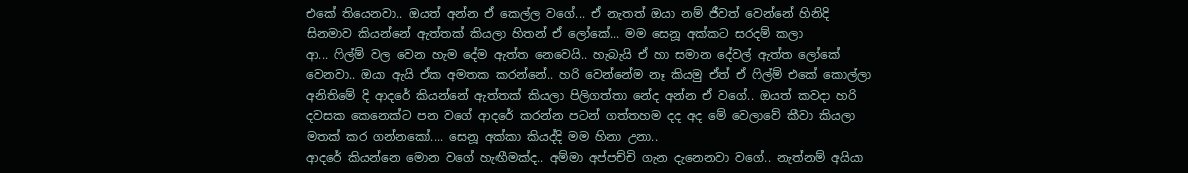එකේ තියෙනවා.. ඔයත් අන්න ඒ කෙල්ල වගේ... ඒ නැතත් ඔයා නම් ජීවත් වෙන්නේ හිනිදි සිනමාව කියන්නේ ඇත්තක් කියලා හිතන් ඒ ලෝකේ... මම සෙනූ අක්කට සරදම් කලා
ආ... ෆිල්ම් වල වෙන හැම දේම ඇත්ත නෙවෙයි.. හැබැයි ඒ හා සමාන දේවල් ඇත්ත ලෝකේ වෙනවා.. ඔයා ඇයි ඒක අමතක කරන්නේ.. හරි වෙන්නේම නෑ කියමු ඒත් ඒ ෆිල්ම් එකේ කොල්ලා අනිතිමේ දි ආදරේ කියන්නේ ඇත්තක් කියලා පිලිගත්තා නේද අන්න ඒ වගේ.. ඔයත් කවදා හරි දවසක කෙනෙක්ට පන වගේ ආදරේ කරන්න පටන් ගත්තහම දද අද මේ වෙලාවේ කීවා කියලා මතක් කර ගන්නකෝ.... සෙනූ අක්කා කියද්දි මම හිනා උනා..
ආදරේ කියන්නෙ මොන වගේ හැඟීමක්ද.. අම්මා අප්පච්චි ගැන දැනෙනවා වගේ.. නැත්නම් අයියා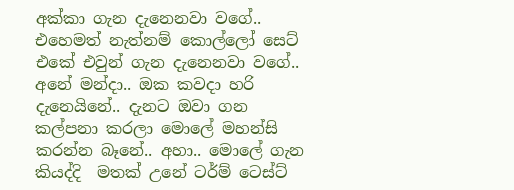අක්කා ගැන දැනෙනවා වගේ.. එහෙමත් නැත්නම් කොල්ලෝ සෙට් එකේ එවුන් ගැන දැනෙනවා වගේ.. අනේ මන්දා.. ඔක කවදා හරි දැනෙයිනේ.. දැනට ඔවා ගන කල්පනා කරලා මොලේ මහන්සි කරන්න බෑනේ.. අහා.. මොලේ ගැන කියද්දි  මතක් උනේ ටර්ම් ටෙස්ට්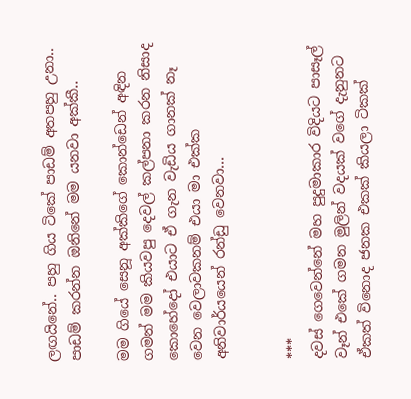ලඟයිනේ.. පහු ගිය ටිකේ පාඩම් අතපහු උනා.. පාඩම් කරන්න ඔනිනේ මම යනවා අක්කී..

මම ගියේ සෙනූ අක්කිගේ කොන්ඩෙන් අඳින ගමන් මම කියවපු දෙවල් කල්පනා කරන නිසාද කොහේදෝ එයාට ඒ ගැන වැඩිය ගානක් නෑ වෙන වෙලාවකනම් එයා මා එක්ක අනිවාර්යයෙන් රන්ඩු වෙනවා...


***
දවස් ගෙවෙන්නේ මහ පුදුමාකාර විදියට පාසෑල් වෑන් එකේ ගමන මුලින් වදයක් වගේ දැනුනට ඒකත් විනොද ජනක එකක් කියලා ටිකක්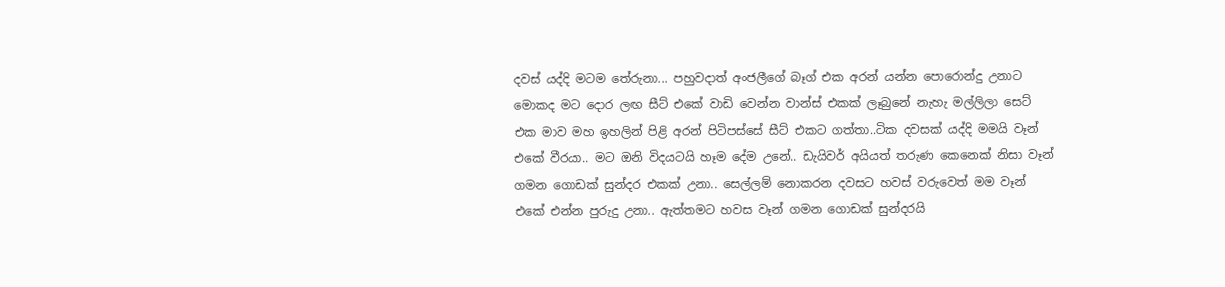දවස් යද්දි මටම තේරුනා... පහුවදාත් අංජලීගේ බෑග් එක අරන් යන්න පොරොන්දු උනාට මොකද මට දොර ලඟ සීට් එකේ වාඩි වෙන්න වාන්ස් එකක් ලෑබුනේ නැහැ මල්ලිලා සෙට් එක මාව මහ ඉහලින් පිළි අරන් පිටිපස්සේ සීට් එකට ගත්තා..ටික දවසක් යද්දි මමයි වෑන් එකේ වීරයා.. මට ඔනි විදයටයි හෑම දේම උනේ.. ඩැයිවර් අයියත් තරුණ කෙනෙක් නිසා වෑන් ගමන ගොඩක් සුන්දර එකක් උනා.. සෙල්ලම් නොකරන දවසට හවස් වරුවෙත් මම වෑන් එකේ එන්න පුරුදු උනා.. ඇත්තමට හවස වෑන් ගමන ගොඩක් සුන්දරයි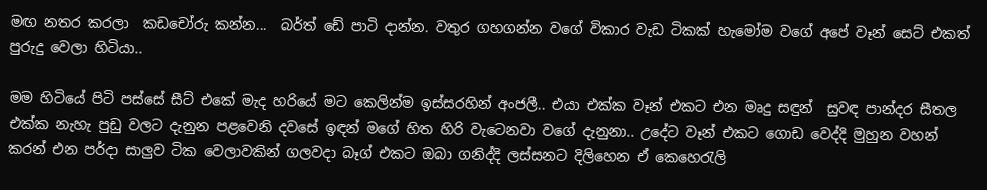මඟ නතර කරලා  කඩචෝරු කන්න...  බර්ත් ඩේ පාටි දාන්න. වතුර ගහගන්න වගේ විකාර වැඩ ටිකක් හැමෝම වගේ අපේ වෑන් සෙට් එකත් පුරුදු වෙලා හිටියා..

මම හිටියේ පිටි පස්සේ සීට් එකේ මැද හරියේ මට කෙලින්ම ඉස්සරහින් අංජලී.. එයා එක්ක වෑන් එකට එන මෘදු සඳුන්  සුවඳ පාන්දර සීතල එක්ක නැහැ පුඩු වලට දැනුන පළවෙනි දවසේ ඉඳන් මගේ හිත හිරි වැටෙනවා වගේ දැනුනා.. උදේට වෑන් එකට ගොඩ වෙද්දි මුහුන වහන් කරන් එන පර්දා සාලුව ටික වෙලාවකින් ගලවදා බෑග් එකට ඔබා ගනිද්දි ලස්සනට දිලිහෙන ඒ කෙහෙරැලි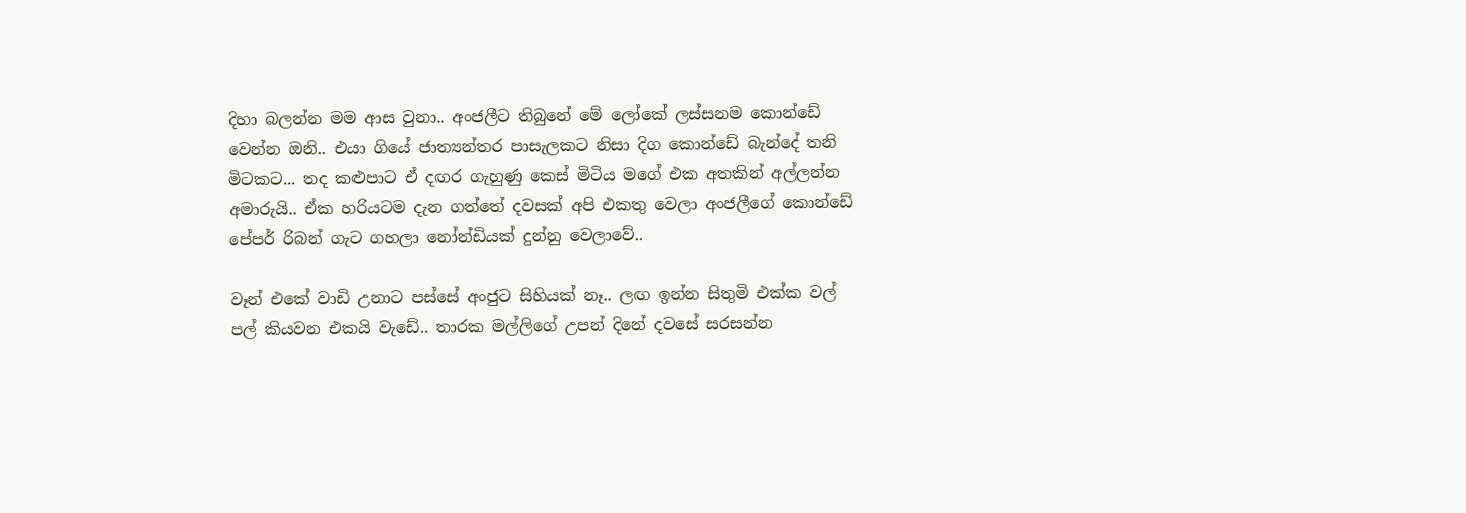දිහා බලන්න මම ආස වුනා.. අංජලීට තිබුනේ මේ ලෝකේ ලස්සනම කොන්ඩේ වෙන්න ඔනි.. එයා ගියේ ජාත්‍යන්තර පාසැලකට නිසා දිග කොන්ඩේ බැන්දේ තනි මිටකට... තද කළුපාට ඒ දඟර ගැහුණු කෙස් මිටිය මගේ එක අතකින් අල්ලන්න අමාරුයි.. ඒක හරියටම දැන ගත්තේ දවසක් අපි එකතු වෙලා අංජලීගේ කොන්ඩේ පේපර් රිබන් ගැට ගහලා නෝන්ඩියක් දුන්නු වෙලාවේ..

වෑන් එකේ වාඩි උනාට පස්සේ අංජුට සිහියක් නෑ.. ලඟ ඉන්න සිතුමි එක්ක වල් පල් කියවන එකයි වැඩේ.. තාරක මල්ලිගේ උපන් දිනේ දවසේ සරසන්න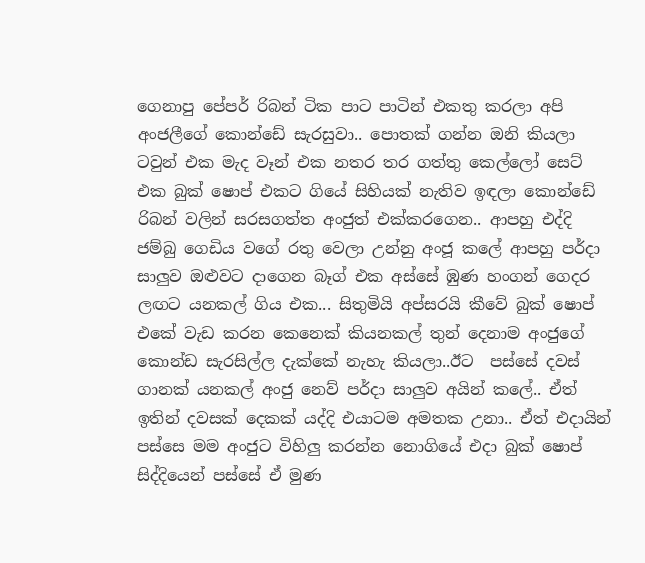ගෙනාපු පේපර් රිබන් ටික පාට පාටින් එකතු කරලා අපි අංජලීගේ කොන්ඩේ සැරසුවා.. පොතක් ගන්න ඔනි කියලා ටවුන් එක මැද වෑන් එක නතර තර ගත්තු කෙල්ලෝ සෙට් එක බුක් ෂොප් එකට ගියේ සිහියක් නැතිව ඉඳලා කොන්ඩේ රිබන් වලින් සරසගත්ත අංජුත් එක්කරගෙන.. ආපහු එද්දි ජම්බු ගෙඩිය වගේ රතු වෙලා උන්නු අංජූ කලේ ආපහු පර්දා සාලුව ඔළුවට දාගෙන බෑග් එක අස්සේ ඹුණ හංගන් ගෙදර ලඟට යනකල් ගිය එක... සිතුමියි අප්සරයි කීවේ බුක් ෂොප් එකේ වැඩ කරන කෙනෙක් කියනකල් තුන් දෙනාම අංජුගේ කොන්ඩ සැරසිල්ල දැක්කේ නැහැ කියලා..ඊට  පස්සේ දවස් ගානක් යනකල් අංජු නෙව් පර්දා සාලුව අයින් කලේ.. ඒත් ඉතින් දවසක් දෙකක් යද්දි එයාටම අමතක උනා.. ඒත් එදායින් පස්සෙ මම අංජුට විහිලු කරන්න නොගියේ එදා බුක් ෂොප් සිද්දියෙන් පස්සේ ඒ මුණ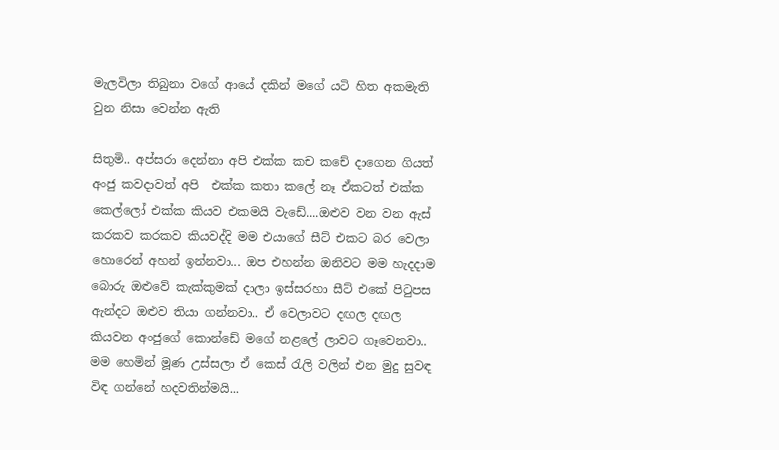මැලවිලා තිබුනා වගේ ආයේ දකින් මගේ යටි හිත අකමැති වුන නිසා වෙන්න ඇති

සිතුමි.. අප්සරා දෙන්නා අපි එක්ක කච කචේ දාගෙන ගියත් අංජු කවදාවත් අපි  එක්ක කතා කලේ නෑ ඒකටත් එක්ක කෙල්ලෝ එක්ක කියව එකමයි වැඩේ....ඔළුව වන වන ඇස් කරකව කරකව කියවද්දි මම එයාගේ සීට් එකට බර වෙලා හොරෙන් අහන් ඉන්නවා... ඔප එහන්න ඔනිවට මම හැදදාම බොරු ඔළුවේ කැක්කුමක් දාලා ඉස්සරහා සීට් එකේ පිටුපස ඇන්දට ඔළුව තියා ගන්නවා.. ඒ වෙලාවට දඟල දඟල කියවන අංජුගේ කොන්ඩේ මගේ නළලේ ලාවට ගෑවෙනවා.. මම හෙමින් මූණ උස්සලා ඒ කෙස් රැලි වලින් එන මුදු සුවඳ විඳ ගන්නේ හදවතින්මයි...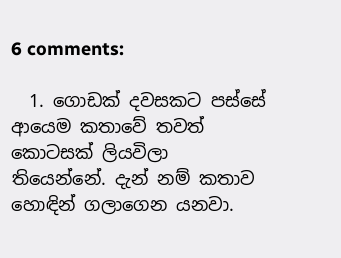6 comments:

  1. ගොඩක් දවසකට පස්සේ ආයෙම කතාවේ තවත් කොටසක් ලියවිලා තියෙන්නේ. දැන් නම් කතාව හොඳින් ගලාගෙන යනවා.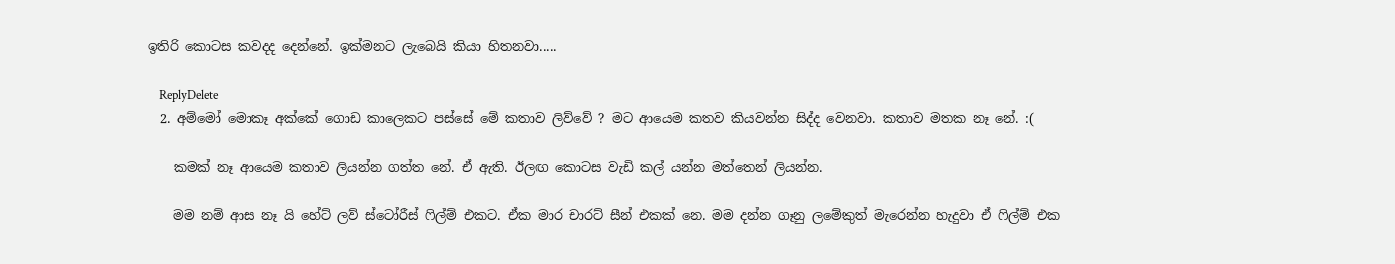ඉතිරි කොටස කවදද දෙන්නේ. ඉක්මනට ලැබෙයි කියා හිතනවා.....

    ReplyDelete
  2. අම්මෝ මොකෑ අක්කේ ගොඩ කාලෙකට පස්සේ මේ කතාව ලිව්වේ ? මට ආයෙම කතව කියවන්න සිද්ද වෙනවා. කතාව මතක නෑ නේ. :(

    කමක් නෑ ආයෙම කතාව ලියන්න ගත්ත නේ. ඒ ඇති. ඊලඟ කොටස වැඩි කල් යන්න මත්තෙන් ලියන්න.

    මම නම් ආස නෑ යි හේට් ලව් ස්ටෝරීස් ෆිල්ම් එකට. ඒක මාර චාරට් සීන් එකක් නෙ. මම දන්න ගෑනු ලමේකුත් මැරෙන්න හැදුවා ඒ ෆිල්ම් එක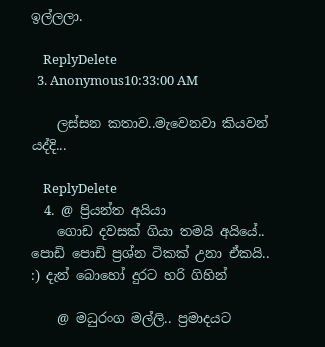ඉල්ලලා.

    ReplyDelete
  3. Anonymous10:33:00 AM

    ලස්සන කතාව..මැවෙනවා කියවන් යද්දි...

    ReplyDelete
  4. @ ප්‍රියන්ත අයියා
    ගොඩ දවසක් ගියා තමයි අයියේ.. පොඩි පොඩි ප්‍රශ්න ටිකක් උනා ඒකයි.. :) දැන් බොහෝ දුරට හරි ගිහින්

    @ මධුරංග මල්ලි.. ප්‍රමාදයට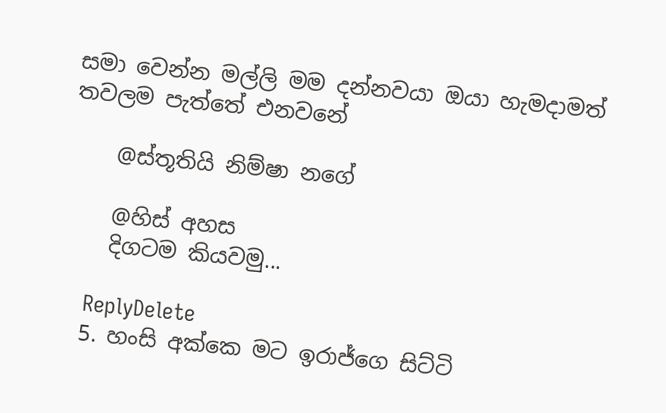සමා වෙන්න මල්ලි මම දන්නවයා ඔයා හැමදාමත් තවලම පැත්තේ එනවනේ

    @ස්තූතියි නිම්ෂා නගේ

    @හිස් අහස
    දිගටම කියවමු...

    ReplyDelete
  5. හංසි අක්කෙ මට ඉරාජ්ගෙ සිට්ටි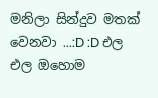මනිලා සින්දුව මතක් වෙනවා ...:D :D එල එල ඔහොම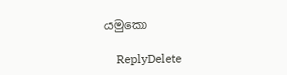යමුකො

    ReplyDelete